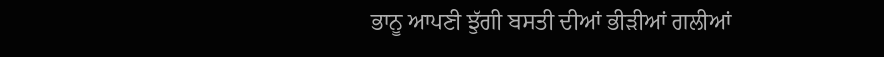ਭਾਨੂ ਆਪਣੀ ਝੁੱਗੀ ਬਸਤੀ ਦੀਆਂ ਭੀੜੀਆਂ ਗਲੀਆਂ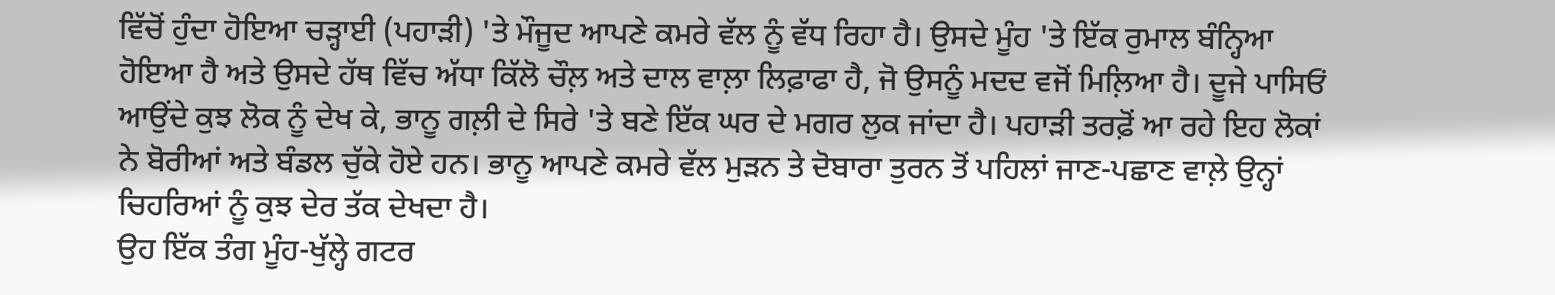ਵਿੱਚੋਂ ਹੁੰਦਾ ਹੋਇਆ ਚੜ੍ਹਾਈ (ਪਹਾੜੀ) 'ਤੇ ਮੌਜੂਦ ਆਪਣੇ ਕਮਰੇ ਵੱਲ ਨੂੰ ਵੱਧ ਰਿਹਾ ਹੈ। ਉਸਦੇ ਮੂੰਹ 'ਤੇ ਇੱਕ ਰੁਮਾਲ ਬੰਨ੍ਹਿਆ ਹੋਇਆ ਹੈ ਅਤੇ ਉਸਦੇ ਹੱਥ ਵਿੱਚ ਅੱਧਾ ਕਿੱਲੋ ਚੌਲ਼ ਅਤੇ ਦਾਲ ਵਾਲ਼ਾ ਲਿਫ਼ਾਫਾ ਹੈ, ਜੋ ਉਸਨੂੰ ਮਦਦ ਵਜੋਂ ਮਿਲ਼ਿਆ ਹੈ। ਦੂਜੇ ਪਾਸਿਓਂ ਆਉਂਦੇ ਕੁਝ ਲੋਕ ਨੂੰ ਦੇਖ ਕੇ, ਭਾਨੂ ਗਲ਼ੀ ਦੇ ਸਿਰੇ 'ਤੇ ਬਣੇ ਇੱਕ ਘਰ ਦੇ ਮਗਰ ਲੁਕ ਜਾਂਦਾ ਹੈ। ਪਹਾੜੀ ਤਰਫ਼ੋਂ ਆ ਰਹੇ ਇਹ ਲੋਕਾਂ ਨੇ ਬੋਰੀਆਂ ਅਤੇ ਬੰਡਲ ਚੁੱਕੇ ਹੋਏ ਹਨ। ਭਾਨੂ ਆਪਣੇ ਕਮਰੇ ਵੱਲ ਮੁੜਨ ਤੇ ਦੋਬਾਰਾ ਤੁਰਨ ਤੋਂ ਪਹਿਲਾਂ ਜਾਣ-ਪਛਾਣ ਵਾਲ਼ੇ ਉਨ੍ਹਾਂ ਚਿਹਰਿਆਂ ਨੂੰ ਕੁਝ ਦੇਰ ਤੱਕ ਦੇਖਦਾ ਹੈ।
ਉਹ ਇੱਕ ਤੰਗ ਮੂੰਹ-ਖੁੱਲ੍ਹੇ ਗਟਰ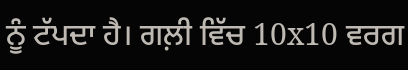ਨੂੰ ਟੱਪਦਾ ਹੈ। ਗਲ਼ੀ ਵਿੱਚ 10x10 ਵਰਗ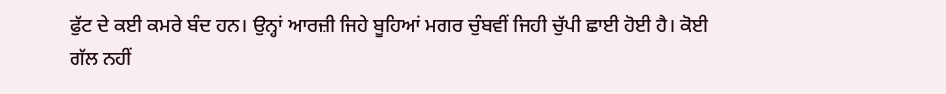ਫੁੱਟ ਦੇ ਕਈ ਕਮਰੇ ਬੰਦ ਹਨ। ਉਨ੍ਹਾਂ ਆਰਜ਼ੀ ਜਿਹੇ ਬੂਹਿਆਂ ਮਗਰ ਚੁੰਬਵੀਂ ਜਿਹੀ ਚੁੱਪੀ ਛਾਈ ਹੋਈ ਹੈ। ਕੋਈ ਗੱਲ ਨਹੀਂ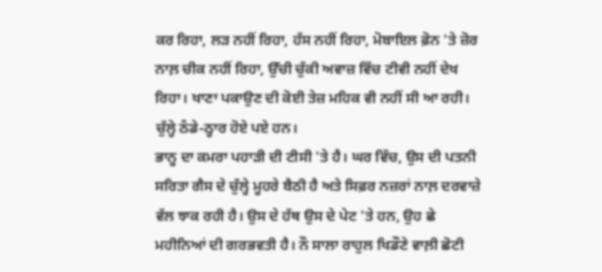ਕਰ ਰਿਹਾ, ਲੜ ਨਹੀਂ ਰਿਹਾ, ਹੱਸ ਨਹੀਂ ਰਿਹਾ, ਮੋਬਾਇਲ ਫ਼ੋਨ 'ਤੇ ਜ਼ੋਰ ਨਾਲ਼ ਚੀਕ ਨਹੀਂ ਰਿਹਾ, ਉੱਚੀ ਚੁੱਕੀ ਅਵਾਜ਼ ਵਿੱਚ ਟੀਵੀ ਨਹੀਂ ਦੇਖ ਰਿਹਾ। ਖਾਣਾ ਪਕਾਉਣ ਦੀ ਕੋਈ ਤੇਜ਼ ਮਹਿਕ ਵੀ ਨਹੀਂ ਸੀ ਆ ਰਹੀ। ਚੁੱਲ੍ਹੇ ਠੰਡੇ-ਠ੍ਹਾਰ ਹੋਏ ਪਏ ਹਨ।
ਭਾਨੂ ਦਾ ਕਮਰਾ ਪਹਾੜੀ ਦੀ ਟੀਸੀ 'ਤੇ ਹੈ। ਘਰ ਵਿੱਚ, ਉਸ ਦੀ ਪਤਨੀ ਸਰਿਤਾ ਗੈਸ ਦੇ ਚੁੱਲ੍ਹੇ ਮੂਹਰੇ ਬੈਠੀ ਹੈ ਅਤੇ ਸਿਫ਼ਰ ਨਜ਼ਰਾਂ ਨਾਲ਼ ਦਰਵਾਜ਼ੇ ਵੱਲ ਝਾਕ ਰਹੀ ਹੈ। ਉਸ ਦੇ ਹੱਥ ਉਸ ਦੇ ਪੇਟ 'ਤੇ ਹਨ, ਉਹ ਛੇ ਮਹੀਨਿਆਂ ਦੀ ਗਰਭਵਤੀ ਹੈ। ਨੌ ਸਾਲਾ ਰਾਹੁਲ ਖਿਡੌਣੇ ਵਾਲ਼ੀ ਛੋਟੀ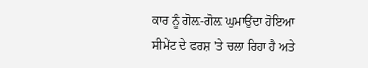ਕਾਰ ਨੂੰ ਗੋਲ਼-ਗੋਲ਼ ਘੁਮਾਉਂਦਾ ਹੋਇਆ ਸੀਮੇਂਟ ਦੇ ਫਰਸ਼ 'ਤੇ ਚਲਾ ਰਿਹਾ ਹੈ ਅਤੇ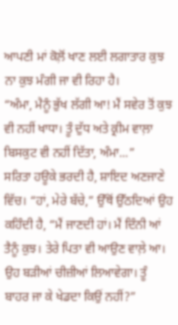ਆਪਣੀ ਮਾਂ ਕੋਲ਼ੋਂ ਖਾਣ ਲਈ ਲਗਾਤਾਰ ਕੁਝ ਨਾ ਕੁਝ ਮੰਗੀ ਜਾ ਵੀ ਰਿਹਾ ਹੈ।
“ਅੰਮਾ, ਮੈਨੂੰ ਭੁੱਖ ਲੱਗੀ ਆ! ਮੈਂ ਸਵੇਰ ਤੋਂ ਕੁਝ ਵੀ ਨਹੀਂ ਖਾਧਾ। ਤੂੰ ਦੁੱਧ ਅਤੇ ਕ੍ਰੀਮ ਵਾਲ਼ਾ ਬਿਸਕੁਟ ਵੀ ਨਹੀਂ ਦਿੱਤਾ, ਅੰਮਾ...”
ਸਰਿਤਾ ਹਊਕੇ ਭਰਦੀ ਹੈ, ਸ਼ਾਇਦ ਅਣਜਾਣੇ ਵਿੱਚ। “ਹਾਂ, ਮੇਰੇ ਬੱਚੇ,” ਉੱਥੋਂ ਉੱਠਦਿਆਂ ਉਹ ਕਹਿੰਦੀ ਹੈ, “ਮੈਂ ਜਾਣਦੀ ਹਾਂ। ਮੈਂ ਦਿੰਨੀ ਆਂ ਤੈਨੂੰ ਕੁਝ। ਤੇਰੇ ਪਿਤਾ ਵੀ ਆਉਣ ਵਾਲ਼ੇ ਆ। ਉਹ ਬੜੀਆਂ ਚੀਜ਼ੀਆਂ ਲਿਆਵੇਗਾ। ਤੂੰ ਬਾਹਰ ਜਾ ਕੇ ਖੇਡਦਾ ਕਿਉਂ ਨਹੀਂ?”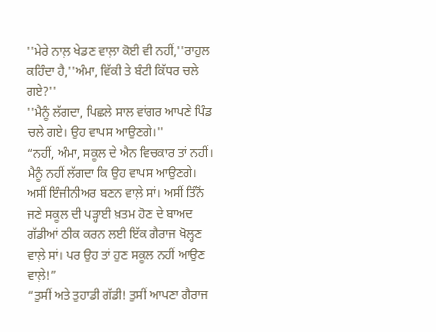''ਮੇਰੇ ਨਾਲ਼ ਖੇਡਣ ਵਾਲ਼ਾ ਕੋਈ ਵੀ ਨਹੀਂ,''ਰਾਹੁਲ ਕਹਿੰਦਾ ਹੈ,''ਅੰਮਾ, ਵਿੱਕੀ ਤੇ ਬੰਟੀ ਕਿੱਧਰ ਚਲੇ ਗਏ?''
''ਮੈਨੂੰ ਲੱਗਦਾ, ਪਿਛਲੇ ਸਾਲ ਵਾਂਗਰ ਆਪਣੇ ਪਿੰਡ ਚਲੇ ਗਏ। ਉਹ ਵਾਪਸ ਆਉਣਗੇ।''
“ਨਹੀਂ, ਅੰਮਾ, ਸਕੂਲ ਦੇ ਐਨ ਵਿਚਕਾਰ ਤਾਂ ਨਹੀਂ। ਮੈਨੂੰ ਨਹੀਂ ਲੱਗਦਾ ਕਿ ਉਹ ਵਾਪਸ ਆਉਣਗੇ। ਅਸੀਂ ਇੰਜੀਨੀਅਰ ਬਣਨ ਵਾਲ਼ੇ ਸਾਂ। ਅਸੀਂ ਤਿੰਨੋਂ ਜਣੇ ਸਕੂਲ ਦੀ ਪੜ੍ਹਾਈ ਖ਼ਤਮ ਹੋਣ ਦੇ ਬਾਅਦ ਗੱਡੀਆਂ ਠੀਕ ਕਰਨ ਲਈ ਇੱਕ ਗੈਰਾਜ ਖੋਲ੍ਹਣ ਵਾਲ਼ੇ ਸਾਂ। ਪਰ ਉਹ ਤਾਂ ਹੁਣ ਸਕੂਲ ਨਹੀਂ ਆਉਣ ਵਾਲ਼ੇ!”
“ਤੁਸੀਂ ਅਤੇ ਤੁਹਾਡੀ ਗੱਡੀ! ਤੁਸੀਂ ਆਪਣਾ ਗੈਰਾਜ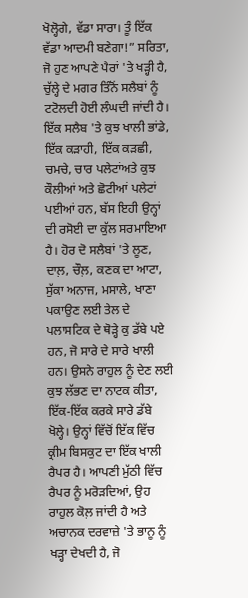ਖੋਲ੍ਹੋਗੇ, ਵੱਡਾ ਸਾਰਾ। ਤੂੰ ਇੱਕ ਵੱਡਾ ਆਦਮੀ ਬਣੇਗਾ!” ਸਰਿਤਾ, ਜੋ ਹੁਣ ਆਪਣੇ ਪੈਰਾਂ 'ਤੇ ਖੜ੍ਹੀ ਹੈ, ਚੁੱਲ੍ਹੇ ਦੇ ਮਗਰ ਤਿੰਨੋਂ ਸਲੈਬਾਂ ਨੂੰ ਟਟੋਲਦੀ ਹੋਈ ਲੰਘਦੀ ਜਾਂਦੀ ਹੈ। ਇੱਕ ਸਲੈਬ 'ਤੇ ਕੁਝ ਖਾਲੀ ਭਾਂਡੇ, ਇੱਕ ਕੜਾਹੀ, ਇੱਕ ਕੜਛੀ, ਚਮਚੇ, ਚਾਰ ਪਲੇਟਾਂਅਤੇ ਕੁਝ ਕੌਲੀਆਂ ਅਤੇ ਛੋਟੀਆਂ ਪਲੇਟਾਂ ਪਈਆਂ ਹਨ, ਬੱਸ ਇਹੀ ਉਨ੍ਹਾਂ ਦੀ ਰਸੋਈ ਦਾ ਕੁੱਲ ਸਰਮਾਇਆ ਹੈ। ਹੋਰ ਦੋ ਸਲੈਬਾਂ 'ਤੇ ਲੂਣ, ਦਾਲ਼, ਚੌਲ਼, ਕਣਕ ਦਾ ਆਟਾ, ਸੁੱਕਾ ਅਨਾਜ, ਮਸਾਲੇ, ਖਾਣਾ ਪਕਾਉਣ ਲਈ ਤੇਲ ਦੇ ਪਲਾਸਟਿਕ ਦੇ ਥੋੜ੍ਹੇ ਕੁ ਡੱਬੇ ਪਏ ਹਨ, ਜੋ ਸਾਰੇ ਦੇ ਸਾਰੇ ਖਾਲੀ ਹਨ। ਉਸਨੇ ਰਾਹੁਲ ਨੂੰ ਦੇਣ ਲਈ ਕੁਝ ਲੱਭਣ ਦਾ ਨਾਟਕ ਕੀਤਾ, ਇੱਕ-ਇੱਕ ਕਰਕੇ ਸਾਰੇ ਡੱਬੇ ਖੋਲ੍ਹੇ। ਉਨ੍ਹਾਂ ਵਿੱਚੋਂ ਇੱਕ ਵਿੱਚ ਕ੍ਰੀਮ ਬਿਸਕੁਟ ਦਾ ਇੱਕ ਖਾਲੀ ਰੈਪਰ ਹੈ। ਆਪਣੀ ਮੁੱਠੀ ਵਿੱਚ ਰੈਪਰ ਨੂੰ ਮਰੋੜਦਿਆਂ, ਉਹ ਰਾਹੁਲ ਕੋਲ਼ ਜਾਂਦੀ ਹੈ ਅਤੇ ਅਚਾਨਕ ਦਰਵਾਜ਼ੇ 'ਤੇ ਭਾਨੂ ਨੂੰ ਖੜ੍ਹਾ ਦੇਖਦੀ ਹੈ, ਜੋ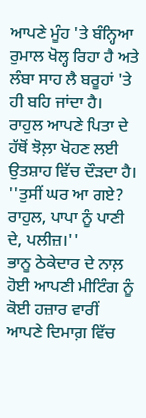ਆਪਣੇ ਮੂੰਹ 'ਤੇ ਬੰਨ੍ਹਿਆ ਰੁਮਾਲ ਖੋਲ੍ਹ ਰਿਹਾ ਹੈ ਅਤੇ ਲੰਬਾ ਸਾਹ ਲੈ ਬਰੂਹਾਂ 'ਤੇ ਹੀ ਬਹਿ ਜਾਂਦਾ ਹੈ। ਰਾਹੁਲ ਆਪਣੇ ਪਿਤਾ ਦੇ ਹੱਥੋਂ ਝੋਲ਼ਾ ਖੋਹਣ ਲਈ ਉਤਸ਼ਾਹ ਵਿੱਚ ਦੌੜਦਾ ਹੈ।
''ਤੁਸੀਂ ਘਰ ਆ ਗਏ? ਰਾਹੁਲ, ਪਾਪਾ ਨੂੰ ਪਾਣੀ ਦੇ, ਪਲੀਜ਼।''
ਭਾਨੂ ਠੇਕੇਦਾਰ ਦੇ ਨਾਲ਼ ਹੋਈ ਆਪਣੀ ਮੀਟਿੰਗ ਨੂੰ ਕੋਈ ਹਜ਼ਾਰ ਵਾਰੀਂ ਆਪਣੇ ਦਿਮਾਗ਼ ਵਿੱਚ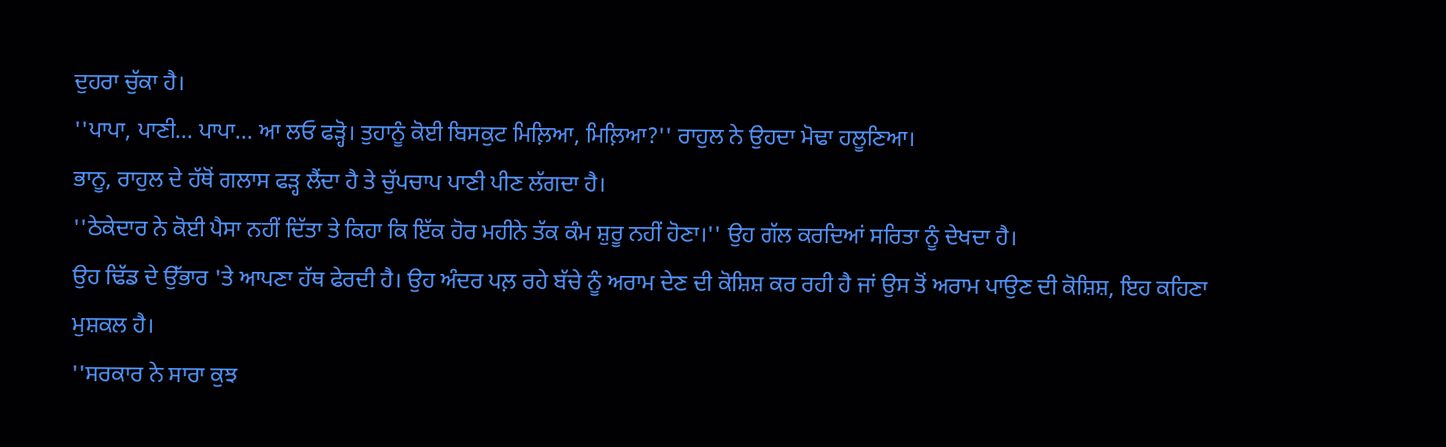ਦੁਹਰਾ ਚੁੱਕਾ ਹੈ।
''ਪਾਪਾ, ਪਾਣੀ... ਪਾਪਾ... ਆ ਲਓ ਫੜ੍ਹੋ। ਤੁਹਾਨੂੰ ਕੋਈ ਬਿਸਕੁਟ ਮਿਲ਼ਿਆ, ਮਿਲ਼ਿਆ?'' ਰਾਹੁਲ ਨੇ ਉਹਦਾ ਮੋਢਾ ਹਲੂਣਿਆ।
ਭਾਨੂ, ਰਾਹੁਲ ਦੇ ਹੱਥੋਂ ਗਲਾਸ ਫੜ੍ਹ ਲੈਂਦਾ ਹੈ ਤੇ ਚੁੱਪਚਾਪ ਪਾਣੀ ਪੀਣ ਲੱਗਦਾ ਹੈ।
''ਠੇਕੇਦਾਰ ਨੇ ਕੋਈ ਪੈਸਾ ਨਹੀਂ ਦਿੱਤਾ ਤੇ ਕਿਹਾ ਕਿ ਇੱਕ ਹੋਰ ਮਹੀਨੇ ਤੱਕ ਕੰਮ ਸ਼ੁਰੂ ਨਹੀਂ ਹੋਣਾ।'' ਉਹ ਗੱਲ ਕਰਦਿਆਂ ਸਰਿਤਾ ਨੂੰ ਦੇਖਦਾ ਹੈ।
ਉਹ ਢਿੱਡ ਦੇ ਉੱਭਾਰ 'ਤੇ ਆਪਣਾ ਹੱਥ ਫੇਰਦੀ ਹੈ। ਉਹ ਅੰਦਰ ਪਲ਼ ਰਹੇ ਬੱਚੇ ਨੂੰ ਅਰਾਮ ਦੇਣ ਦੀ ਕੋਸ਼ਿਸ਼ ਕਰ ਰਹੀ ਹੈ ਜਾਂ ਉਸ ਤੋਂ ਅਰਾਮ ਪਾਉਣ ਦੀ ਕੋਸ਼ਿਸ਼, ਇਹ ਕਹਿਣਾ ਮੁਸ਼ਕਲ ਹੈ।
''ਸਰਕਾਰ ਨੇ ਸਾਰਾ ਕੁਝ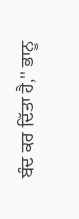ਬੰਦ ਕਰ ਦਿੱਤਾ ਹੈ,'' ਭਾਨੂ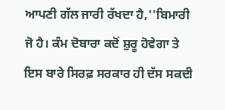ਆਪਣੀ ਗੱਲ ਜਾਰੀ ਰੱਖਦਾ ਹੈ,''ਬਿਮਾਰੀ ਜੋ ਹੈ। ਕੰਮ ਦੋਬਾਰਾ ਕਦੋਂ ਸ਼ੁਰੂ ਹੋਵੇਗਾ ਤੇ ਇਸ ਬਾਰੇ ਸਿਰਫ਼ ਸਰਕਾਰ ਹੀ ਦੱਸ ਸਕਦੀ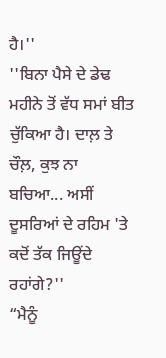ਹੈ।''
''ਬਿਨਾ ਪੈਸੇ ਦੇ ਡੇਢ ਮਹੀਨੇ ਤੋਂ ਵੱਧ ਸਮਾਂ ਬੀਤ ਚੁੱਕਿਆ ਹੈ। ਦਾਲ਼ ਤੇ ਚੌਲ਼, ਕੁਝ ਨਾ ਬਚਿਆ... ਅਸੀਂ ਦੂਸਰਿਆਂ ਦੇ ਰਹਿਮ 'ਤੇ ਕਦੋਂ ਤੱਕ ਜਿਊਂਦੇ ਰਹਾਂਗੇ?''
“ਮੈਨੂੰ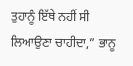ਤੁਹਾਨੂੰ ਇੱਥੇ ਨਹੀਂ ਸੀ ਲਿਆਉਣਾ ਚਾਹੀਦਾ,” ਭਾਨੂ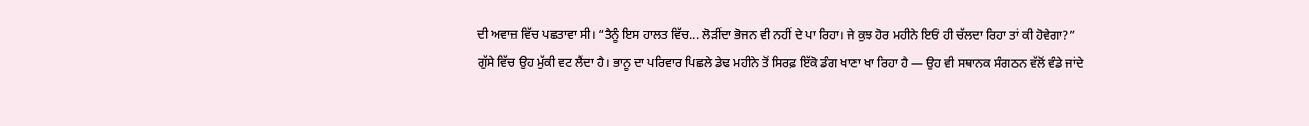ਦੀ ਅਵਾਜ਼ ਵਿੱਚ ਪਛਤਾਵਾ ਸੀ। “ਤੈਨੂੰ ਇਸ ਹਾਲਤ ਵਿੱਚ... ਲੋੜੀਂਦਾ ਭੋਜਨ ਵੀ ਨਹੀਂ ਦੇ ਪਾ ਰਿਹਾ। ਜੇ ਕੁਝ ਹੋਰ ਮਹੀਨੇ ਇਓਂ ਹੀ ਚੱਲਦਾ ਰਿਹਾ ਤਾਂ ਕੀ ਹੋਵੇਗਾ?”
ਗੁੱਸੇ ਵਿੱਚ ਉਹ ਮੁੱਕੀ ਵਟ ਲੈਂਦਾ ਹੈ। ਭਾਨੂ ਦਾ ਪਰਿਵਾਰ ਪਿਛਲੇ ਡੇਢ ਮਹੀਨੇ ਤੋਂ ਸਿਰਫ਼ ਇੱਕੋ ਡੰਗ ਖਾਣਾ ਖਾ ਰਿਹਾ ਹੈ — ਉਹ ਵੀ ਸਥਾਨਕ ਸੰਗਠਨ ਵੱਲੋਂ ਵੰਡੇ ਜਾਂਦੇ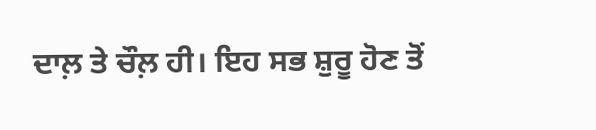ਦਾਲ਼ ਤੇ ਚੌਲ਼ ਹੀ। ਇਹ ਸਭ ਸ਼ੁਰੂ ਹੋਣ ਤੋਂ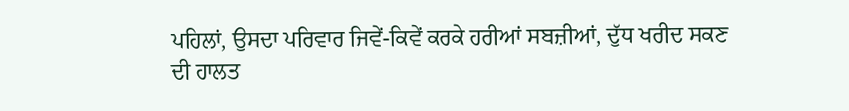ਪਹਿਲਾਂ, ਉਸਦਾ ਪਰਿਵਾਰ ਜਿਵੇਂ-ਕਿਵੇਂ ਕਰਕੇ ਹਰੀਆਂ ਸਬਜ਼ੀਆਂ, ਦੁੱਧ ਖਰੀਦ ਸਕਣ ਦੀ ਹਾਲਤ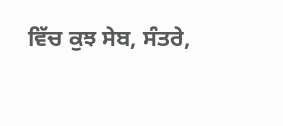ਵਿੱਚ ਕੁਝ ਸੇਬ, ਸੰਤਰੇ,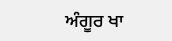ਅੰਗੂਰ ਖਾ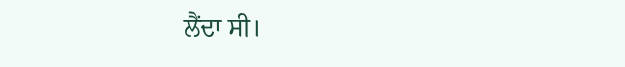ਲੈਂਦਾ ਸੀ।